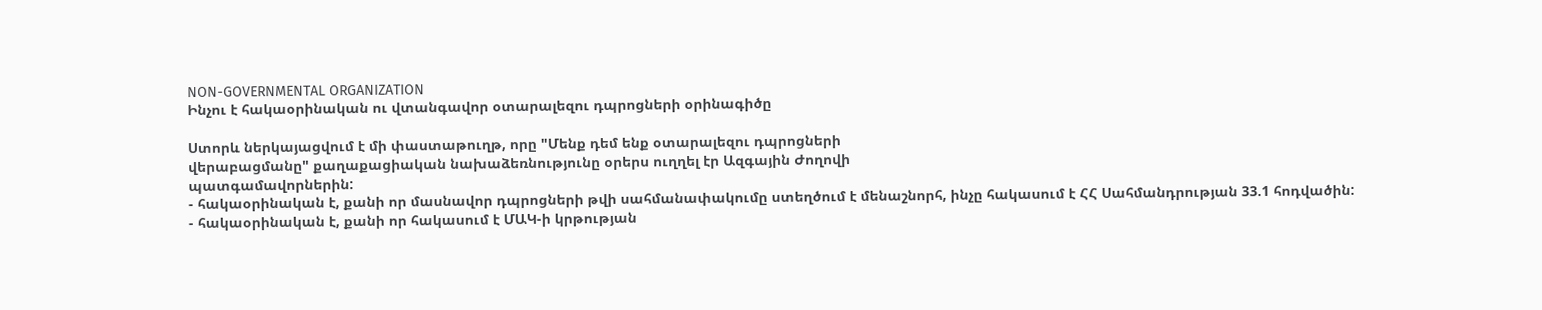NON-GOVERNMENTAL ORGANIZATION
Ինչու է հակաօրինական ու վտանգավոր օտարալեզու դպրոցների օրինագիծը

Ստորև ներկայացվում է մի փաստաթուղթ, որը "Մենք դեմ ենք օտարալեզու դպրոցների
վերաբացմանը" քաղաքացիական նախաձեռնությունը օրերս ուղղել էր Ազգային Ժողովի
պատգամավորներին:
- հակաօրինական է, քանի որ մասնավոր դպրոցների թվի սահմանափակումը ստեղծում է մենաշնորհ, ինչը հակասում է ՀՀ Սահմանդրության 33.1 հոդվածին:
- հակաօրինական է, քանի որ հակասում է ՄԱԿ-ի կրթության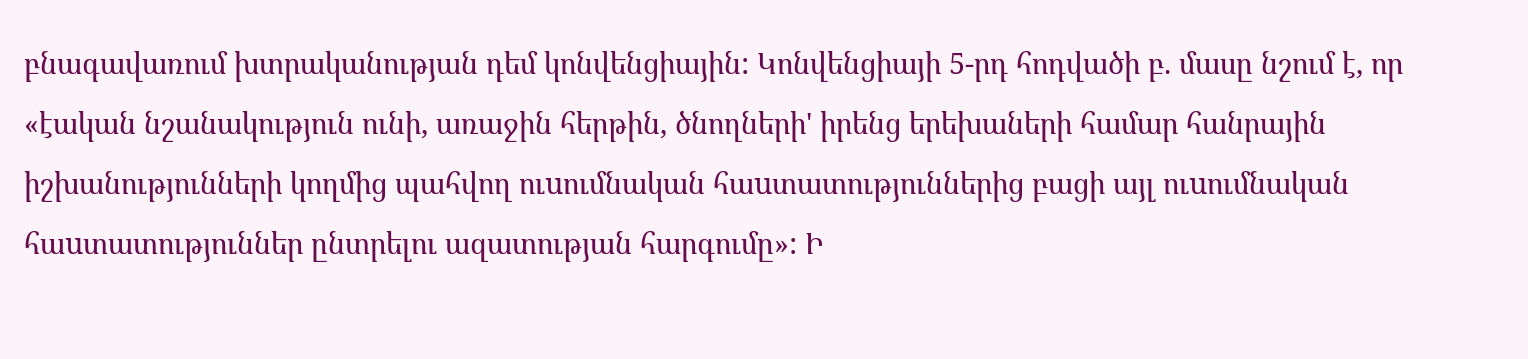բնագավառում խտրականության դեմ կոնվենցիային: Կոնվենցիայի 5-րդ հոդվածի բ. մասը նշում է, որ «էական նշանակություն ունի, առաջին հերթին, ծնողների' իրենց երեխաների համար հանրային իշխանությունների կողմից պահվող ուuումնական հաuտատություններից բացի այլ ուuումնական հաuտատություններ ընտրելու ազատության հարգումը»: Ի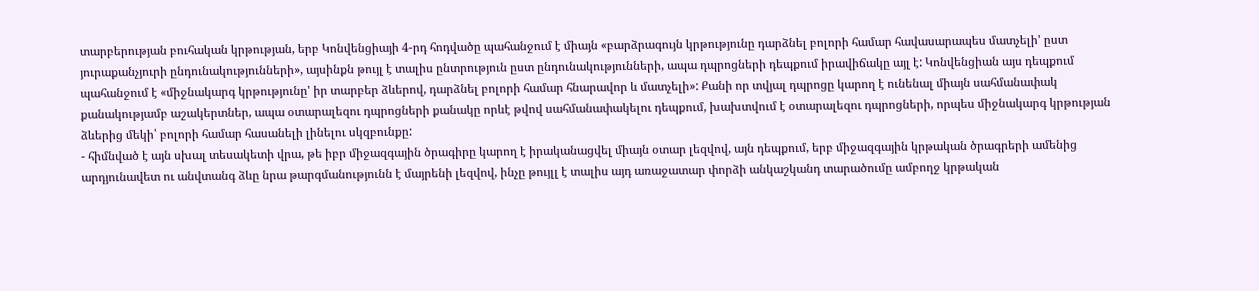տարբերության բուհական կրթության, երբ Կոնվենցիայի 4-րդ հոդվածը պահանջում է միայն «բարձրագույն կրթությունը դարձնել բոլորի համար հավասարապես մատչելի' ըստ յուրաքանչյուրի ընդունակությունների», այսինքն թույլ է տալիս ընտրություն ըստ ընդունակությունների, ապա դպրոցների դեպքում իրավիճակը այլ է: Կոնվենցիան այս դեպքում պահանջում է «միջնակարգ կրթությունը' իր տարբեր ձևերով, դարձնել բոլորի համար հնարավոր և մատչելի»: Քանի որ տվյալ դպրոցը կարող է ունենալ միայն սահմանափակ քանակությամբ աշակերտներ, ապա օտարալեզու դպրոցների քանակը որևէ թվով սահմանափակելու դեպքում, խախտվում է օտարալեզու դպրոցների, որպես միջնակարգ կրթության ձևերից մեկի՝ բոլորի համար հասանելի լինելու սկզբունքը:
- հիմնված է այն սխալ տեսակետի վրա, թե իբր միջազգային ծրագիրը կարող է իրականացվել միայն օտար լեզվով, այն դեպքում, երբ միջազգային կրթական ծրագրերի ամենից արդյունավետ ու անվտանգ ձևը նրա թարգմանությունն է մայրենի լեզվով, ինչը թույլլ է տալիս այդ առաջատար փորձի անկաշկանդ տարածումը ամբողջ կրթական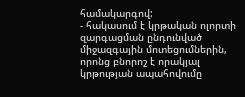համակարգով:
- հակասում է կրթական ոլորտի զարգացման ընդունված միջազգային մոտեցումներին, որոնց բնորոշ է որակյալ կրթության ապահովումը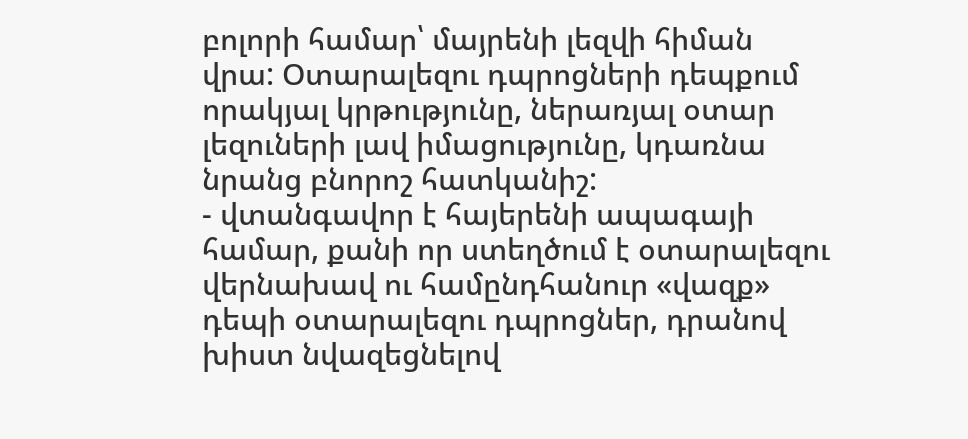բոլորի համար՝ մայրենի լեզվի հիման վրա: Օտարալեզու դպրոցների դեպքում որակյալ կրթությունը, ներառյալ օտար լեզուների լավ իմացությունը, կդառնա նրանց բնորոշ հատկանիշ:
- վտանգավոր է հայերենի ապագայի համար, քանի որ ստեղծում է օտարալեզու վերնախավ ու համընդհանուր «վազք» դեպի օտարալեզու դպրոցներ, դրանով խիստ նվազեցնելով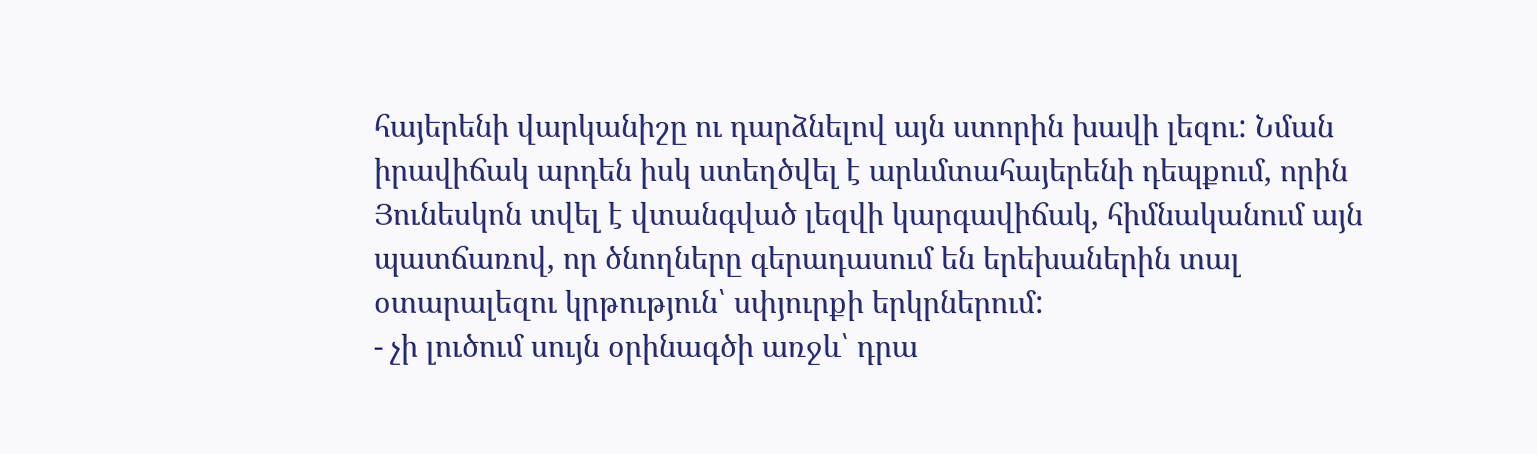հայերենի վարկանիշը ու դարձնելով այն ստորին խավի լեզու: Նման իրավիճակ արդեն իսկ ստեղծվել է արևմտահայերենի դեպքում, որին Յունեսկոն տվել է վտանգված լեզվի կարգավիճակ, հիմնականում այն պատճառով, որ ծնողները գերադասում են երեխաներին տալ օտարալեզու կրթություն՝ սփյուրքի երկրներում:
- չի լուծում սույն օրինագծի առջև՝ դրա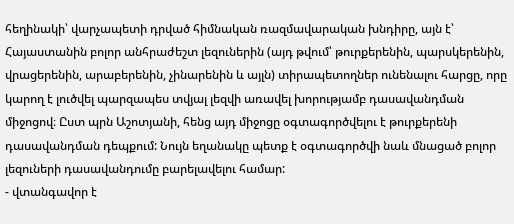հեղինակի՝ վարչապետի դրված հիմնական ռազմավարական խնդիրը, այն է՝ Հայաստանին բոլոր անհրաժեշտ լեզուներին (այդ թվում՝ թուրքերենին, պարսկերենին, վրացերենին, արաբերենին, չինարենին և այլն) տիրապետողներ ունենալու հարցը, որը կարող է լուծվել պարզապես տվյալ լեզվի առավել խորությամբ դասավանդման միջոցով։ Ըստ պրն Աշոտյանի, հենց այդ միջոցը օգտագործվելու է թուրքերենի դասավանդման դեպքում: Նույն եղանակը պետք է օգտագործվի նաև մնացած բոլոր լեզուների դասավանդումը բարելավելու համար:
- վտանգավոր է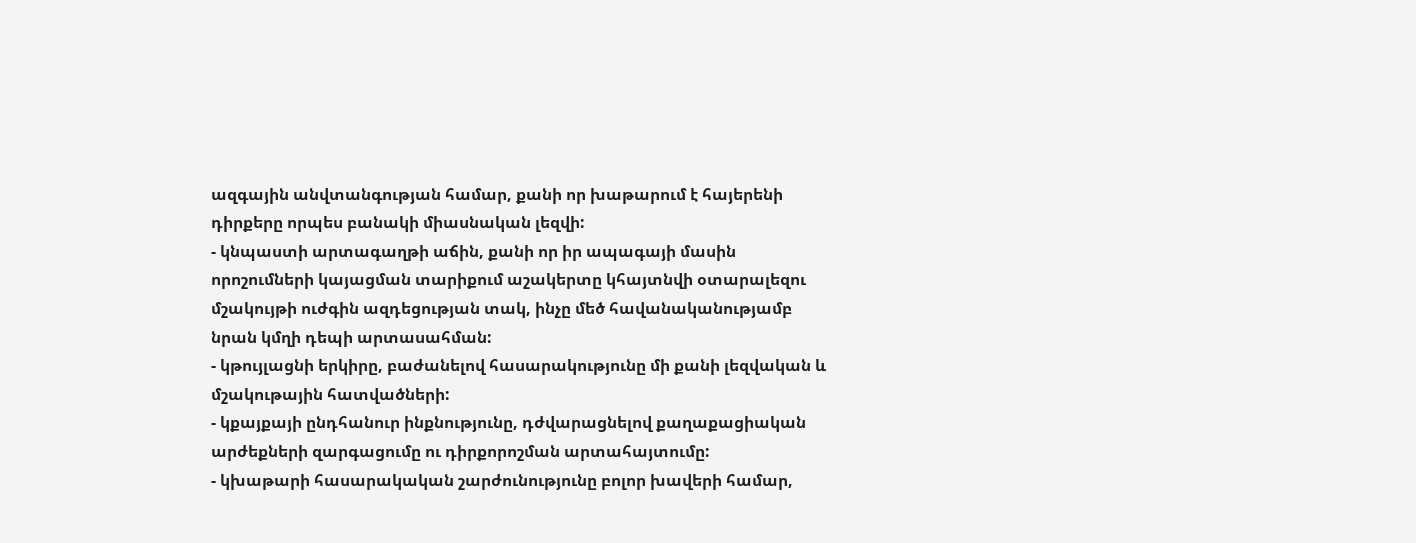ազգային անվտանգության համար, քանի որ խաթարում է հայերենի դիրքերը որպես բանակի միասնական լեզվի:
- կնպաստի արտագաղթի աճին, քանի որ իր ապագայի մասին որոշումների կայացման տարիքում աշակերտը կհայտնվի օտարալեզու մշակույթի ուժգին ազդեցության տակ, ինչը մեծ հավանականությամբ նրան կմղի դեպի արտասահման:
- կթույլացնի երկիրը, բաժանելով հասարակությունը մի քանի լեզվական և մշակութային հատվածների:
- կքայքայի ընդհանուր ինքնությունը, դժվարացնելով քաղաքացիական արժեքների զարգացումը ու դիրքորոշման արտահայտումը:
- կխաթարի հասարակական շարժունությունը բոլոր խավերի համար,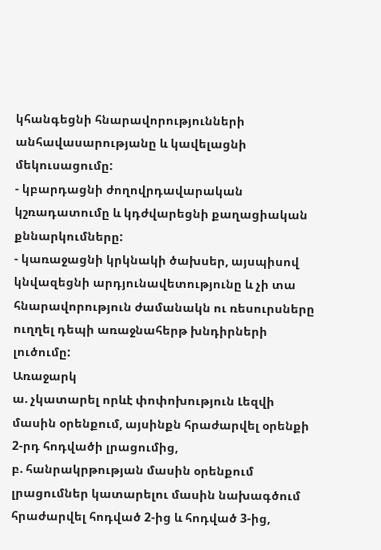կհանգեցնի հնարավորությունների անհավասարությանը և կավելացնի մեկուսացումը:
- կբարդացնի ժողովրդավարական կշռադատումը և կդժվարեցնի քաղացիական քննարկումները:
- կառաջացնի կրկնակի ծախսեր, այսպիսով կնվազեցնի արդյունավետությունը և չի տա հնարավորություն ժամանակն ու ռեսուրսները ուղղել դեպի առաջնահերթ խնդիրների լուծումը:
Առաջարկ
ա. չկատարել որևէ փոփոխություն Լեզվի մասին օրենքում, այսինքն հրաժարվել օրենքի 2-րդ հոդվածի լրացումից,
բ. հանրակրթության մասին օրենքում լրացումներ կատարելու մասին նախագծում հրաժարվել հոդված 2-ից և հոդված 3-ից,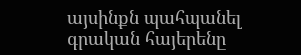այսինքն պահպանել գրական հայերենը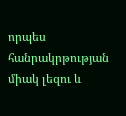որպես հանրակրթության միակ լեզու և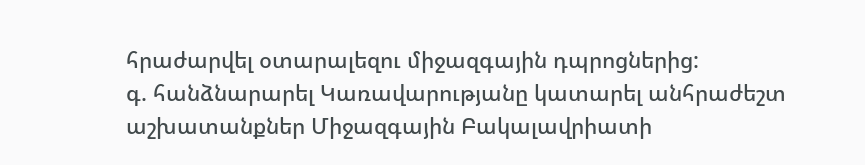հրաժարվել օտարալեզու միջազգային դպրոցներից:
գ. հանձնարարել Կառավարությանը կատարել անհրաժեշտ աշխատանքներ Միջազգային Բակալավրիատի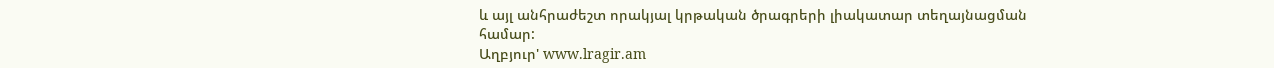և այլ անհրաժեշտ որակյալ կրթական ծրագրերի լիակատար տեղայնացման համար:
Աղբյուր' www.lragir.am